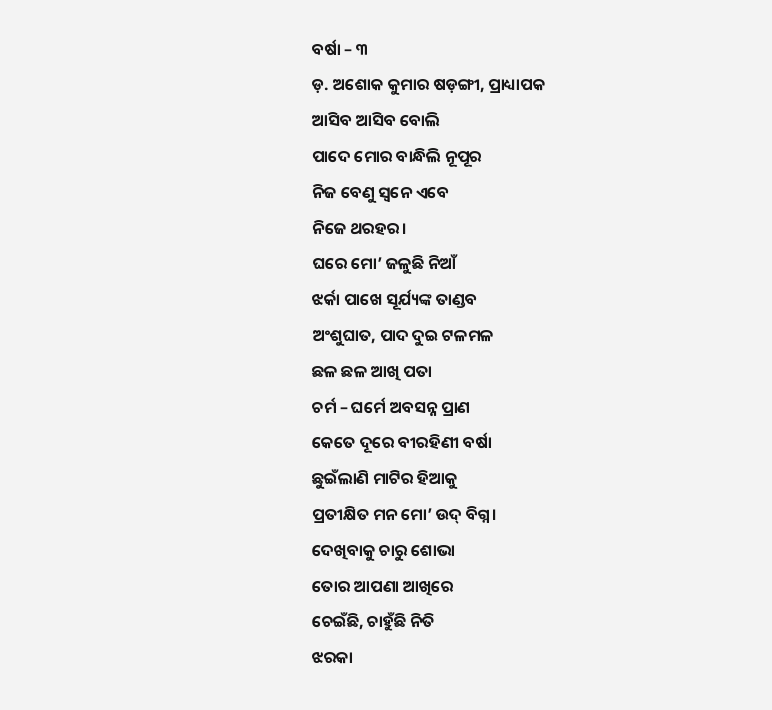ବର୍ଷା – ୩
ଡ଼. ଅଶୋକ କୁମାର ଷଡ଼ଙ୍ଗୀ, ପ୍ରାଧ୍ୟାପକ
ଆସିବ ଆସିବ ବୋଲି
ପାଦେ ମୋର ବାନ୍ଧିଲି ନୂପୂର
ନିଜ ବେଣୁ ସ୍ଵନେ ଏବେ
ନିଜେ ଥରହର।
ଘରେ ମୋ’ ଜଳୁଛି ନିଆଁ
ଝର୍କା ପାଖେ ସୂର୍ଯ୍ୟଙ୍କ ତାଣ୍ଡବ
ଅଂଶୁଘାତ, ପାଦ ଦୁଇ ଟଳମଳ
ଛଳ ଛଳ ଆଖି ପତା
ଚର୍ମ – ଘର୍ମେ ଅବସନ୍ନ ପ୍ରାଣ
କେତେ ଦୂରେ ବୀରହିଣୀ ବର୍ଷା
ଛୁଇଁଲାଣି ମାଟିର ହିଆକୁ
ପ୍ରତୀକ୍ଷିତ ମନ ମୋ’ ଉଦ୍ ବିଗ୍ନ।
ଦେଖିବାକୁ ଚାରୁ ଶୋଭା
ତୋର ଆପଣା ଆଖିରେ
ଚେଇଁଛି, ଚାହୁଁଛି ନିତି
ଝରକା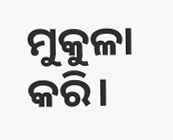ମୁକୁଳା କରି।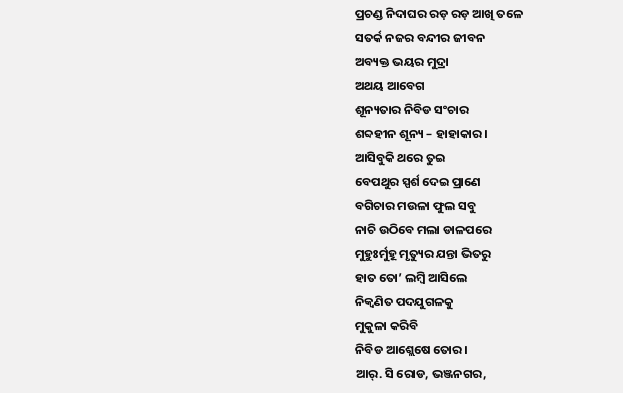ପ୍ରଚଣ୍ଡ ନିଦାଘର ରଡ଼ ରଡ଼ ଆଖି ତଳେ
ସତର୍କ ନଜର ବନ୍ଦୀର ଜୀବନ
ଅବ୍ୟକ୍ତ ଭୟର ମୁଦ୍ରା
ଅଥୟ ଆବେଗ
ଶୂନ୍ୟତାର ନିବିଡ ସଂଚାର
ଶବ୍ଦହୀନ ଶୂନ୍ୟ – ହାହାକାର।
ଆସିବୁକି ଥରେ ତୁଇ
ବେପଥୁର ସ୍ପର୍ଶ ଦେଇ ପ୍ରାଣେ
ବଗିଚାର ମଉଳା ଫୁଲ ସବୁ
ନାଚି ଉଠିବେ ମଲା ଡାଳପରେ
ମୁହୁଃର୍ମୁହୂ ମୃତ୍ୟୁର ଯନ୍ତା ଭିତରୁ
ହାତ ତୋ’ ଲମ୍ବି ଆସିଲେ
ନିକ୍ଵଣିତ ପଦଯୁଗଳକୁ
ମୁକୁଳା କରିବି
ନିବିଡ ଆଶ୍ଲେଷେ ତୋର।
ଆର୍. ସି ରୋଡ, ଭଞ୍ଜନଗର,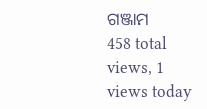ଗଞ୍ଜାମ
458 total views, 1 views today